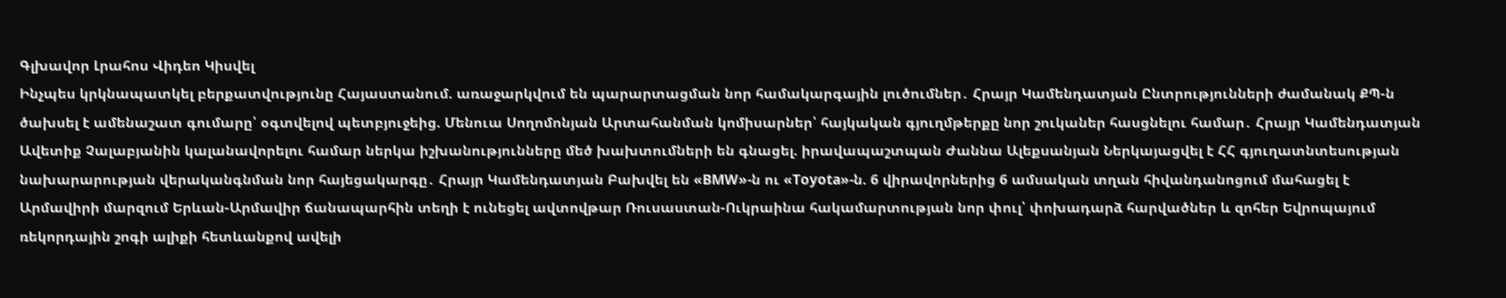Գլխավոր Լրահոս Վիդեո Կիսվել
Ինչպես կրկնապատկել բերքատվությունը Հայաստանում. առաջարկվում են պարարտացման նոր համակարգային լուծումներ․ Հրայր Կամենդատյան Ընտրությունների ժամանակ ՔՊ-ն ծախսել է ամենաշատ գումարը՝ օգտվելով պետբյուջեից. Մենուա Սողոմոնյան Արտահանման կոմիսարներ՝ հայկական գյուղմթերքը նոր շուկաներ հասցնելու համար․ Հրայր Կամենդատյան Ավետիք Չալաբյանին կալանավորելու համար ներկա իշխանությունները մեծ խախտումների են գնացել. իրավապաշտպան Ժաննա Ալեքսանյան Ներկայացվել է ՀՀ գյուղատնտեսության նախարարության վերականգնման նոր հայեցակարգը․ Հրայր Կամենդատյան Բախվել են «BMW»-ն ու «Toyota»-ն. 6 վիրավորներից 6 ամսական տղան հիվանդանոցում մահացել է Արմավիրի մարզում Երևան-Արմավիր ճանապարհին տեղի է ունեցել ավտովթար Ռուսաստան-Ուկրաինա հակամարտության նոր փուլ՝ փոխադարձ հարվածներ և զոհեր Եվրոպայում ռեկորդային շոգի ալիքի հետևանքով ավելի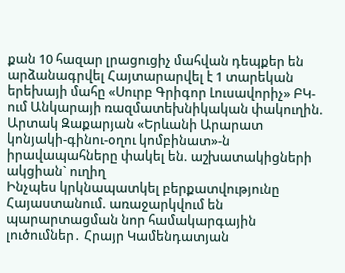քան 10 հազար լրացուցիչ մահվան դեպքեր են արձանագրվել Հայտարարվել է 1 տարեկան երեխայի մահը «Սուրբ Գրիգոր Լուսավորիչ» ԲԿ-ում Անկարայի ռազմատեխնիկական փակուղին. Արտակ Զաքարյան «Երևանի Արարատ կոնյակի-գինու-օղու կոմբինատ»-ն իրավապահները փակել են. աշխատակիցների ակցիան` ուղիղ
Ինչպես կրկնապատկել բերքատվությունը Հայաստանում. առաջարկվում են պարարտացման նոր համակարգային լուծումներ․ Հրայր Կամենդատյան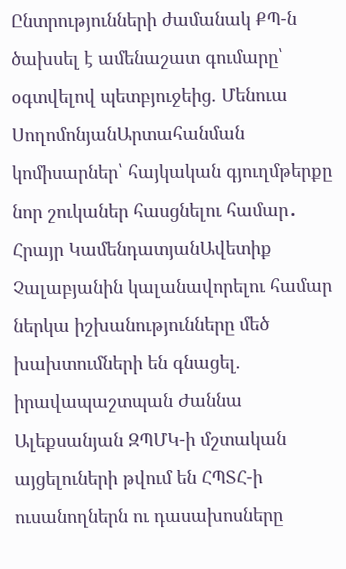Ընտրությունների ժամանակ ՔՊ-ն ծախսել է ամենաշատ գումարը՝ օգտվելով պետբյուջեից. Մենուա ՍողոմոնյանԱրտահանման կոմիսարներ՝ հայկական գյուղմթերքը նոր շուկաներ հասցնելու համար․ Հրայր ԿամենդատյանԱվետիք Չալաբյանին կալանավորելու համար ներկա իշխանությունները մեծ խախտումների են գնացել. իրավապաշտպան Ժաննա Ալեքսանյան ԶՊՄԿ-ի մշտական այցելուների թվում են ՀՊՏՀ-ի ուսանողներն ու դասախոսները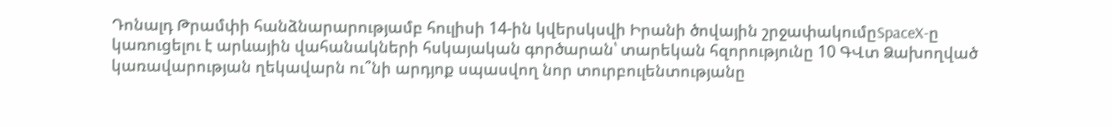Դոնալդ Թրամփի հանձնարարությամբ հուլիսի 14-ին կվերսկսվի Իրանի ծովային շրջափակումըSpaceX-ը կառուցելու է արևային վահանակների հսկայական գործարան՝ տարեկան հզորությունը 10 ԳՎտ Ձախողված կառավարության ղեկավարն ու՞նի արդյոք սպասվող նոր տուրբուլենտությանը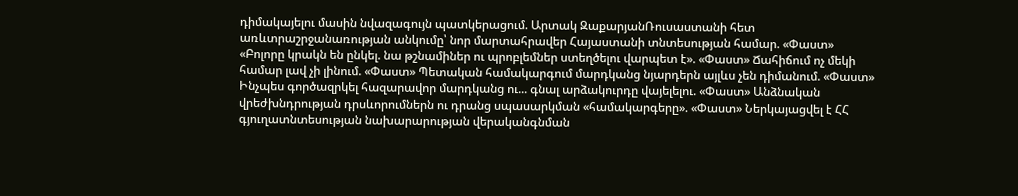դիմակայելու մասին նվազագույն պատկերացում. Արտակ ԶաքարյանՌուսաստանի հետ առևտրաշրջանառության անկումը՝ նոր մարտահրավեր Հայաստանի տնտեսության համար. «Փաստ» «Բոլորը կրակն են ընկել. նա թշնամիներ ու պրոբլեմներ ստեղծելու վարպետ է». «Փաստ» Ճահիճում ոչ մեկի համար լավ չի լինում. «Փաստ» Պետական համակարգում մարդկանց նյարդերն այլևս չեն դիմանում. «Փաստ» Ինչպես գործազրկել հազարավոր մարդկանց ու... գնալ արձակուրդը վայելելու. «Փաստ» Անձնական վրեժխնդրության դրսևորումներն ու դրանց սպասարկման «համակարգերը». «Փաստ» Ներկայացվել է ՀՀ գյուղատնտեսության նախարարության վերականգնման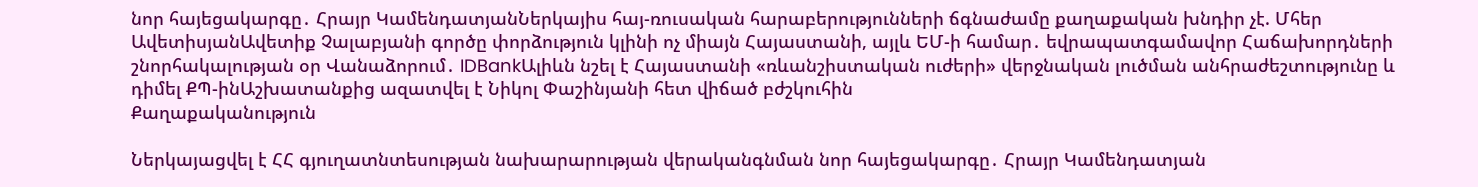նոր հայեցակարգը․ Հրայր ԿամենդատյանՆերկայիս հայ-ռուսական հարաբերությունների ճգնաժամը քաղաքական խնդիր չէ. Մհեր ԱվետիսյանԱվետիք Չալաբյանի գործը փորձություն կլինի ոչ միայն Հայաստանի, այլև ԵՄ-ի համար․ եվրապատգամավոր Հաճախորդների շնորհակալության օր Վանաձորում․ IDBankԱլիևն նշել է Հայաստանի «ռևանշիստական ուժերի» վերջնական լուծման անհրաժեշտությունը և դիմել ՔՊ-ինԱշխատանքից ազատվել է Նիկոլ Փաշինյանի հետ վիճած բժշկուհին
Քաղաքականություն

Ներկայացվել է ՀՀ գյուղատնտեսության նախարարության վերականգնման նոր հայեցակարգը․ Հրայր Կամենդատյան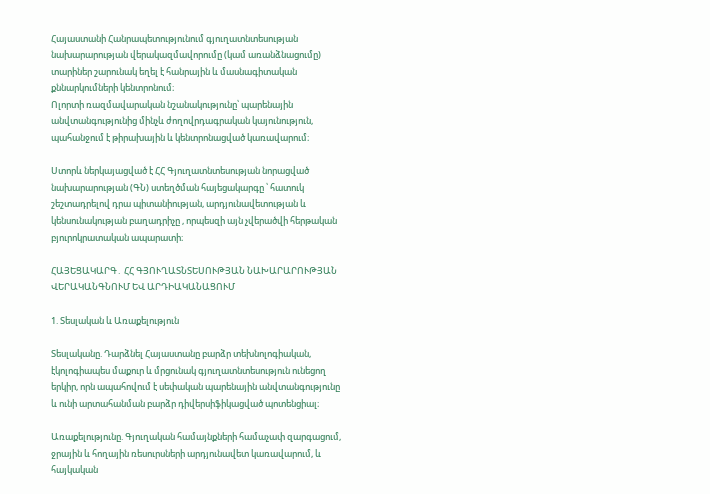Հայաստանի Հանրապետությունում գյուղատնտեսության նախարարության վերակազմավորումը (կամ առանձնացումը) տարիներ շարունակ եղել է հանրային և մասնագիտական քննարկումների կենտրոնում։
Ոլորտի ռազմավարական նշանակությունը՝ պարենային անվտանգությունից մինչև ժողովրդագրական կայունություն, պահանջում է թիրախային և կենտրոնացված կառավարում։

Ստորև ներկայացված է ՀՀ Գյուղատնտեսության նորացված նախարարության (ԳՆ) ստեղծման հայեցակարգը ՝ հատուկ շեշտադրելով դրա պիտանիության, արդյունավետության և կենսունակության բաղադրիչը , որպեսզի այն չվերածվի հերթական բյուրոկրատական ապարատի։

ՀԱՅԵՑԱԿԱՐԳ․ ՀՀ ԳՅՈՒՂԱՏՆՏԵՍՈՒԹՅԱՆ ՆԱԽԱՐԱՐՈՒԹՅԱՆ ՎԵՐԱԿԱՆԳՆՈՒՄ ԵՎ ԱՐԴԻԱԿԱՆԱՑՈՒՄ

1. Տեսլական և Առաքելություն

Տեսլականը. Դարձնել Հայաստանը բարձր տեխնոլոգիական, էկոլոգիապես մաքուր և մրցունակ գյուղատնտեսություն ունեցող երկիր, որն ապահովում է սեփական պարենային անվտանգությունը և ունի արտահանման բարձր դիվերսիֆիկացված պոտենցիալ։

Առաքելությունը. Գյուղական համայնքների համաչափ զարգացում, ջրային և հողային ռեսուրսների արդյունավետ կառավարում, և հայկական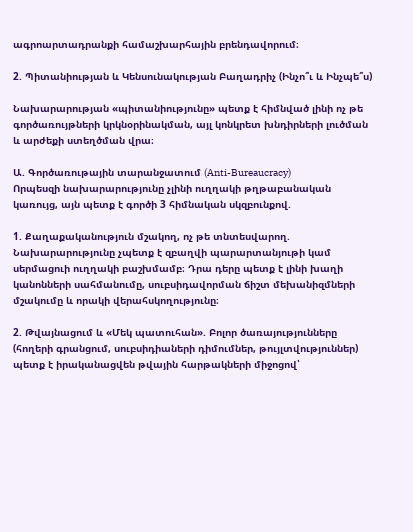ագրոարտադրանքի համաշխարհային բրենդավորում։

2. Պիտանիության և Կենսունակության Բաղադրիչ (Ինչո՞ւ և Ինչպե՞ս)

Նախարարության «պիտանիությունը» պետք է հիմնված լինի ոչ թե գործառույթների կրկնօրինակման, այլ կոնկրետ խնդիրների լուծման և արժեքի ստեղծման վրա։

Ա. Գործառութային տարանջատում (Anti-Bureaucracy)
Որպեսզի նախարարությունը չլինի ուղղակի թղթաբանական կառույց, այն պետք է գործի 3 հիմնական սկզբունքով.

1. Քաղաքականություն մշակող, ոչ թե տնտեսվարող. Նախարարությունը չպետք է զբաղվի պարարտանյութի կամ սերմացուի ուղղակի բաշխմամբ։ Դրա դերը պետք է լինի խաղի կանոնների սահմանումը, սուբսիդավորման ճիշտ մեխանիզմների մշակումը և որակի վերահսկողությունը։

2. Թվայնացում և «Մեկ պատուհան». Բոլոր ծառայությունները (հողերի գրանցում, սուբսիդիաների դիմումներ, թույլտվություններ) պետք է իրականացվեն թվային հարթակների միջոցով՝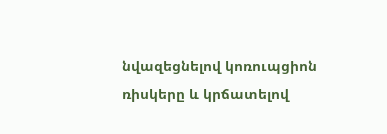նվազեցնելով կոռուպցիոն ռիսկերը և կրճատելով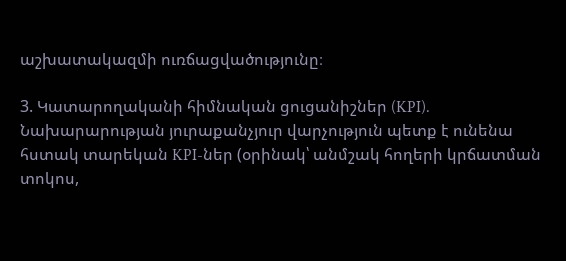աշխատակազմի ուռճացվածությունը։

3. Կատարողականի հիմնական ցուցանիշներ (KPI). Նախարարության յուրաքանչյուր վարչություն պետք է ունենա հստակ տարեկան KPI-ներ (օրինակ՝ անմշակ հողերի կրճատման տոկոս,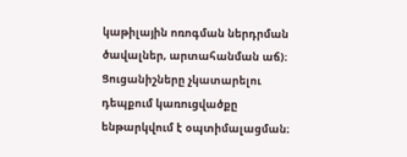կաթիլային ոռոգման ներդրման ծավալներ, արտահանման աճ)։ Ցուցանիշները չկատարելու դեպքում կառուցվածքը ենթարկվում է օպտիմալացման։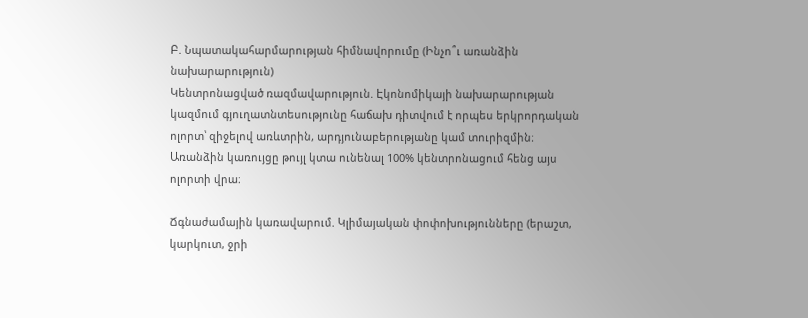Բ. Նպատակահարմարության հիմնավորումը (Ինչո՞ւ առանձին նախարարություն)
Կենտրոնացված ռազմավարություն. Էկոնոմիկայի նախարարության կազմում գյուղատնտեսությունը հաճախ դիտվում է որպես երկրորդական ոլորտ՝ զիջելով առևտրին, արդյունաբերությանը կամ տուրիզմին։ Առանձին կառույցը թույլ կտա ունենալ 100% կենտրոնացում հենց այս ոլորտի վրա։

Ճգնաժամային կառավարում. Կլիմայական փոփոխությունները (երաշտ, կարկուտ, ջրի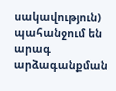սակավություն) պահանջում են արագ արձագանքման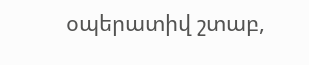օպերատիվ շտաբ,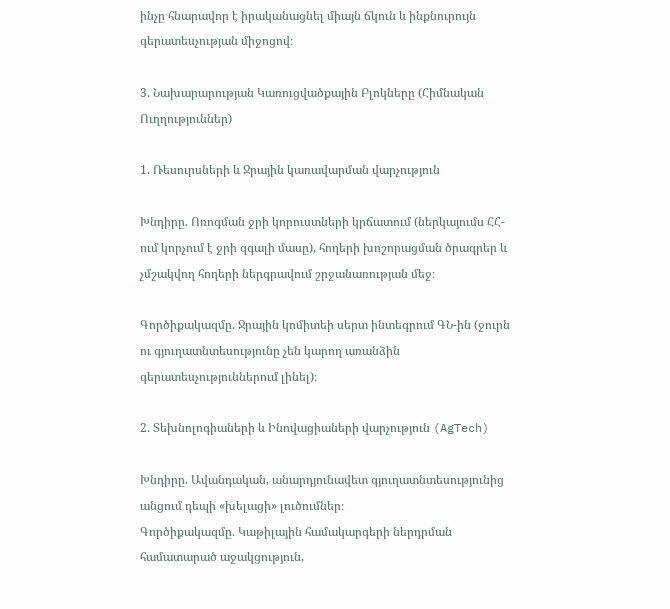ինչը հնարավոր է իրականացնել միայն ճկուն և ինքնուրույն գերատեսչության միջոցով։

3. Նախարարության Կառուցվածքային Բլոկները (Հիմնական Ուղղություններ)

1. Ռեսուրսների և Ջրային կառավարման վարչություն

Խնդիրը. Ոռոգման ջրի կորուստների կրճատում (ներկայումս ՀՀ-ում կորչում է ջրի զգալի մասը), հողերի խոշորացման ծրագրեր և չմշակվող հողերի ներգրավում շրջանառության մեջ։

Գործիքակազմը. Ջրային կոմիտեի սերտ ինտեգրում ԳՆ-ին (ջուրն ու գյուղատնտեսությունը չեն կարող առանձին գերատեսչություններում լինել)։

2. Տեխնոլոգիաների և Ինովացիաների վարչություն (AgTech)

Խնդիրը. Ավանդական, անարդյունավետ գյուղատնտեսությունից անցում դեպի «խելացի» լուծումներ։
Գործիքակազմը. Կաթիլային համակարգերի ներդրման համատարած աջակցություն,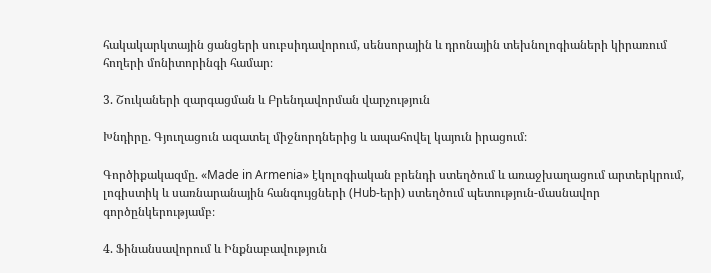հակակարկտային ցանցերի սուբսիդավորում, սենսորային և դրոնային տեխնոլոգիաների կիրառում հողերի մոնիտորինգի համար։

3. Շուկաների զարգացման և Բրենդավորման վարչություն

Խնդիրը. Գյուղացուն ազատել միջնորդներից և ապահովել կայուն իրացում։

Գործիքակազմը. «Made in Armenia» էկոլոգիական բրենդի ստեղծում և առաջխաղացում արտերկրում, լոգիստիկ և սառնարանային հանգույցների (Hub-երի) ստեղծում պետություն-մասնավոր գործընկերությամբ։

4. Ֆինանսավորում և Ինքնաբավություն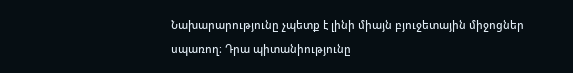Նախարարությունը չպետք է լինի միայն բյուջետային միջոցներ սպառող։ Դրա պիտանիությունը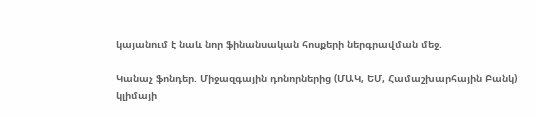կայանում է նաև նոր ֆինանսական հոսքերի ներգրավման մեջ.

Կանաչ ֆոնդեր. Միջազգային դոնորներից (ՄԱԿ, ԵՄ, Համաշխարհային Բանկ) կլիմայի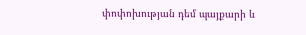փոփոխության դեմ պայքարի և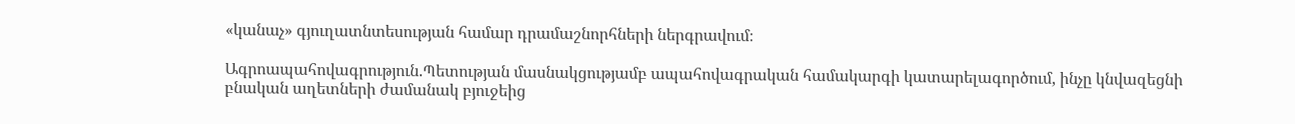«կանաչ» գյուղատնտեսության համար դրամաշնորհների ներգրավում։

Ագրոապահովագրություն.Պետության մասնակցությամբ ապահովագրական համակարգի կատարելագործում, ինչը կնվազեցնի բնական աղետների ժամանակ բյուջեից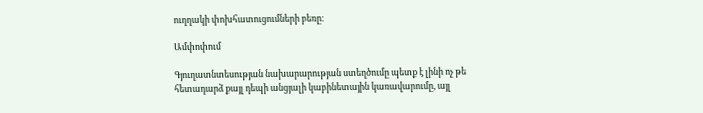ուղղակի փոխհատուցումների բեռը։

Ամփոփում

Գյուղատնտեսության նախարարության ստեղծումը պետք է լինի ոչ թե հետադարձ քայլ դեպի անցյալի կաբինետային կառավարումը, այլ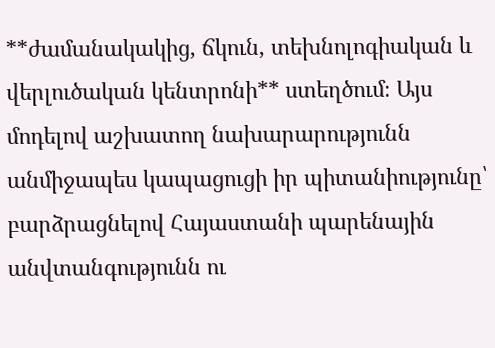**ժամանակակից, ճկուն, տեխնոլոգիական և վերլուծական կենտրոնի** ստեղծում։ Այս մոդելով աշխատող նախարարությունն անմիջապես կապացուցի իր պիտանիությունը՝ բարձրացնելով Հայաստանի պարենային անվտանգությունն ու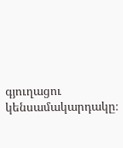գյուղացու կենսամակարդակը։